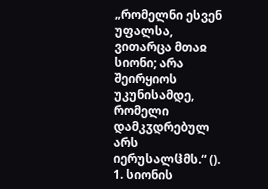„რომელნი ესვენ უფალსა, ვითარცა მთაჲ სიონი; არა შეირყიოს უკუნისამდე, რომელი დამკჳდრებულ არს იერუსალჱმს.“ ().
1. სიონის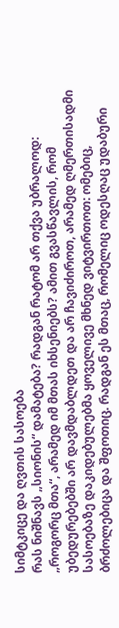სიმტკიცე და ღვთის სასოება
რას ნიშნავს „სიონის“ დამატება? რადგან რატომ არ თქვა უბრალოდ: „როგორც მთა“, არამედ იმ მთას იხსენიებს? ამით გვასწავლის, რომ უბედურებებში არ დავმდაბლდეთ და არ ჩავიძიროთ, არამედ ღმერთისადმი სასოებაზე დაკიდებულებმა ყოველივე მხნედ ვიტვირთოთ: ომებიც, ბრძოლებიცა და შფოთიც. რადგან ეს მთაც, რომელიც ოდესღაც უდაბური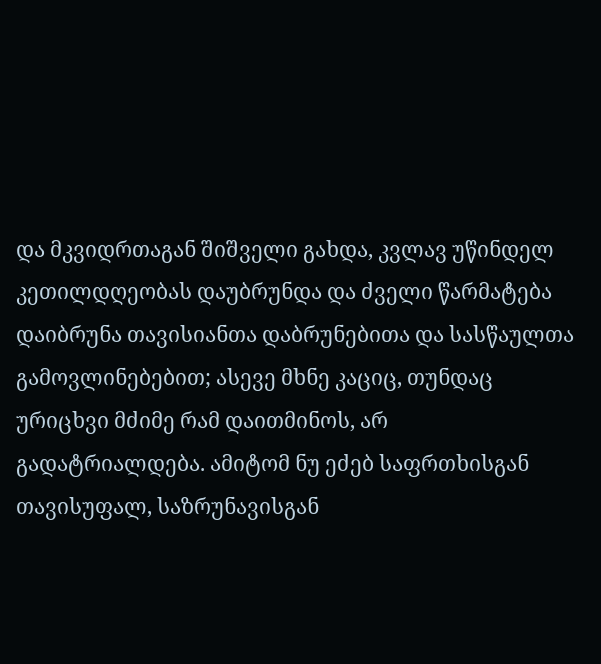და მკვიდრთაგან შიშველი გახდა, კვლავ უწინდელ კეთილდღეობას დაუბრუნდა და ძველი წარმატება დაიბრუნა თავისიანთა დაბრუნებითა და სასწაულთა გამოვლინებებით; ასევე მხნე კაციც, თუნდაც ურიცხვი მძიმე რამ დაითმინოს, არ გადატრიალდება. ამიტომ ნუ ეძებ საფრთხისგან თავისუფალ, საზრუნავისგან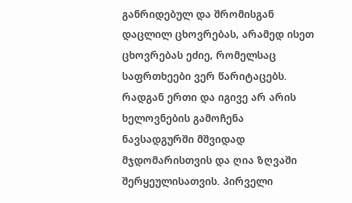განრიდებულ და შრომისგან დაცლილ ცხოვრებას, არამედ ისეთ ცხოვრებას ეძიე, რომელსაც საფრთხეები ვერ წარიტაცებს. რადგან ერთი და იგივე არ არის ხელოვნების გამოჩენა ნავსადგურში მშვიდად მჯდომარისთვის და ღია ზღვაში შერყეულისათვის. პირველი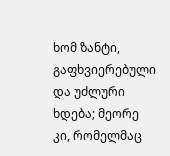ხომ ზანტი, გაფხვიერებული და უძლური ხდება; მეორე კი, რომელმაც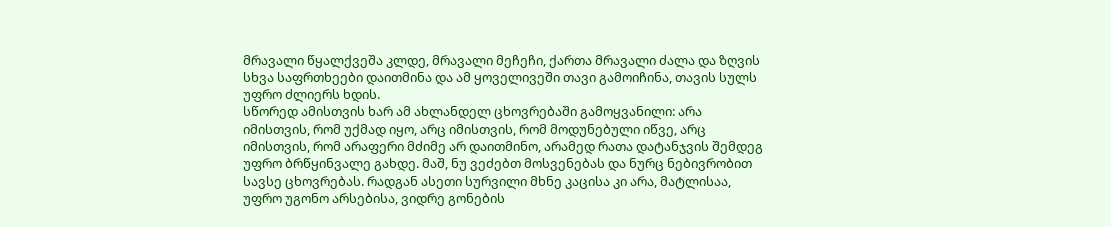მრავალი წყალქვეშა კლდე, მრავალი მეჩეჩი, ქართა მრავალი ძალა და ზღვის სხვა საფრთხეები დაითმინა და ამ ყოველივეში თავი გამოიჩინა, თავის სულს უფრო ძლიერს ხდის.
სწორედ ამისთვის ხარ ამ ახლანდელ ცხოვრებაში გამოყვანილი: არა იმისთვის, რომ უქმად იყო, არც იმისთვის, რომ მოდუნებული იწვე, არც იმისთვის, რომ არაფერი მძიმე არ დაითმინო, არამედ რათა დატანჯვის შემდეგ უფრო ბრწყინვალე გახდე. მაშ, ნუ ვეძებთ მოსვენებას და ნურც ნებივრობით სავსე ცხოვრებას. რადგან ასეთი სურვილი მხნე კაცისა კი არა, მატლისაა, უფრო უგონო არსებისა, ვიდრე გონების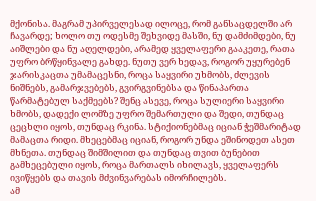მქონისა. მაგრამ უპირველესად ილოცე, რომ განსაცდელში არ ჩავარდე; ხოლო თუ ოდესმე შეხვიდე მასში, ნუ დამძიმდები, ნუ აიშლები და ნუ აღელდები, არამედ ყველაფერი გააკეთე, რათა უფრო ბრწყინვალე გახდე. ნუთუ ვერ ხედავ, როგორ უყურებენ ჯარისკაცთა უმამაცესნი, როცა საყვირი უხმობს, ძლევის ნიშნებს, გამარჯვებებს, გვირგვინებსა და წინაპართა წარმატებულ საქმეებს? შენც ასევე, როცა სულიერი საყვირი ხმობს, დადექი ლომზე უფრო შემართული და შედი, თუნდაც ცეცხლი იყოს, თუნდაც რკინა. სტიქიონებმაც იციან ჭეშმარიტად მამაცთა რიდი. მხეცებმაც იციან, როგორ უნდა ეშინოდეთ ასეთ მხნეთა. თუნდაც შიმშილით და თუნდაც თვით ბუნებით გამხეცებული იყოს, როცა მართალს იხილავს, ყველაფერს ივიწყებს და თავის მძვინვარებას იმორჩილებს.
ამ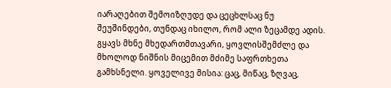იარაღებით შემოიზღუდე და ცეცხლსაც ნუ შეუშინდები, თუნდაც იხილო, რომ ალი ზეცამდე ადის. გყავს მხნე მხედართმთავარი, ყოვლისშემძლე და მხოლოდ ნიშნის მიცემით მძიმე საფრთხეთა გამხსნელი. ყოველივე მისია: ცაც, მიწაც, ზღვაც,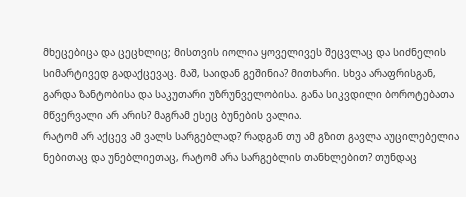მხეცებიცა და ცეცხლიც; მისთვის იოლია ყოველივეს შეცვლაც და სიძნელის სიმარტივედ გადაქცევაც. მაშ, საიდან გეშინია? მითხარი. სხვა არაფრისგან, გარდა ზანტობისა და საკუთარი უზრუნველობისა. განა სიკვდილი ბოროტებათა მწვერვალი არ არის? მაგრამ ესეც ბუნების ვალია.
რატომ არ აქცევ ამ ვალს სარგებლად? რადგან თუ ამ გზით გავლა აუცილებელია ნებითაც და უნებლიეთაც, რატომ არა სარგებლის თანხლებით? თუნდაც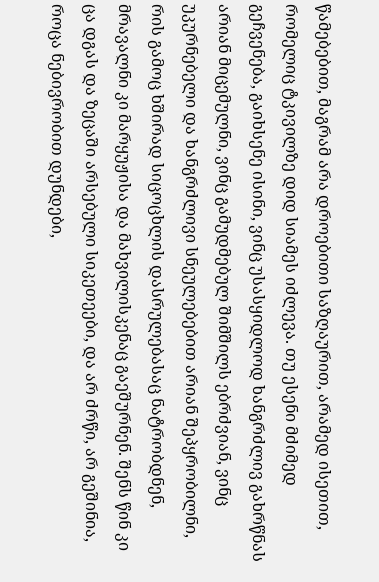წამებებით, მაგრამ არა დროებითი საზღაურით, არამედ ისეთით, რომელიც ტკივილზე დიდ სიამეს იძლევა. თუ ესენი მძიმედ გეჩვენება, გაიხსენე ისინი, ვინც უსასყიდლოდ ხანგრძლივ გახრწნას არიან მიცემულნი, ვინც გამუდმებულ შიმშილს ებრძვიან, ვინც უკურნებელი და ხანგრძლივი სნეულებებით არიან შეპყრობილნი, რის გამოც ხშირად სიცოცხლის დასრულებასაც ნატრობდნენ, მრავალნი კი მარყუჟისა და მახვილისკენაც გაეშურნენ. შენს წინ კი ცა დგას და ზეცაში არსებული სიკეთეები, და არ ძრწი, არ გეშინია, როცა ნებივრობით დუნდები,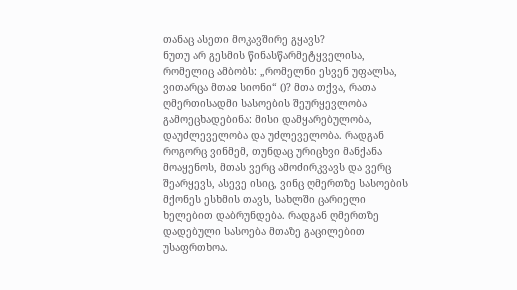თანაც ასეთი მოკავშირე გყავს?
ნუთუ არ გესმის წინასწარმეტყველისა, რომელიც ამბობს: „რომელნი ესვენ უფალსა, ვითარცა მთაჲ სიონი“ ()? მთა თქვა, რათა ღმერთისადმი სასოების შეურყევლობა გამოეცხადებინა: მისი დამყარებულობა, დაუძლეველობა და უძლეველობა. რადგან როგორც ვინმემ, თუნდაც ურიცხვი მანქანა მოაყენოს, მთას ვერც ამოძირკვავს და ვერც შეარყევს, ასევე ისიც, ვინც ღმერთზე სასოების მქონეს ესხმის თავს, სახლში ცარიელი ხელებით დაბრუნდება. რადგან ღმერთზე დადებული სასოება მთაზე გაცილებით უსაფრთხოა.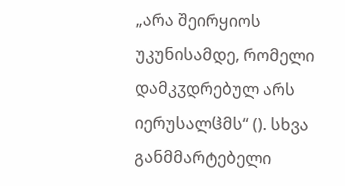„არა შეირყიოს უკუნისამდე, რომელი დამკჳდრებულ არს იერუსალჱმს“ (). სხვა განმმარტებელი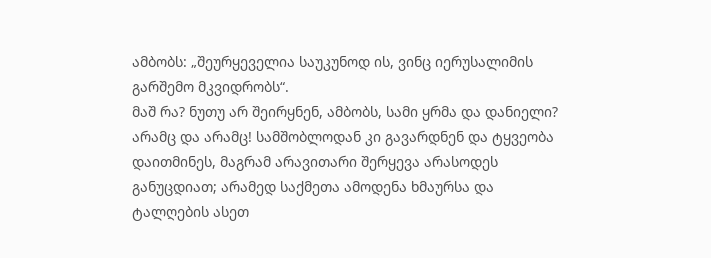ამბობს: „შეურყეველია საუკუნოდ ის, ვინც იერუსალიმის გარშემო მკვიდრობს“.
მაშ რა? ნუთუ არ შეირყნენ, ამბობს, სამი ყრმა და დანიელი? არამც და არამც! სამშობლოდან კი გავარდნენ და ტყვეობა დაითმინეს, მაგრამ არავითარი შერყევა არასოდეს განუცდიათ; არამედ საქმეთა ამოდენა ხმაურსა და ტალღების ასეთ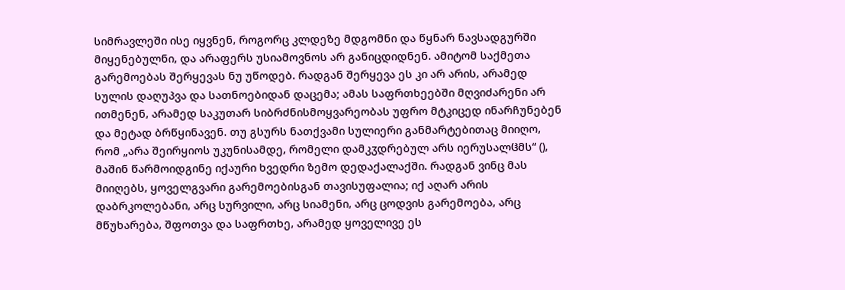სიმრავლეში ისე იყვნენ, როგორც კლდეზე მდგომნი და წყნარ ნავსადგურში მიყენებულნი, და არაფერს უსიამოვნოს არ განიცდიდნენ. ამიტომ საქმეთა გარემოებას შერყევას ნუ უწოდებ. რადგან შერყევა ეს კი არ არის, არამედ სულის დაღუპვა და სათნოებიდან დაცემა; ამას საფრთხეებში მღვიძარენი არ ითმენენ, არამედ საკუთარ სიბრძნისმოყვარეობას უფრო მტკიცედ ინარჩუნებენ და მეტად ბრწყინავენ. თუ გსურს ნათქვამი სულიერი განმარტებითაც მიიღო, რომ „არა შეირყიოს უკუნისამდე, რომელი დამკჳდრებულ არს იერუსალჱმს“ (), მაშინ წარმოიდგინე იქაური ხვედრი ზემო დედაქალაქში. რადგან ვინც მას მიიღებს, ყოველგვარი გარემოებისგან თავისუფალია; იქ აღარ არის დაბრკოლებანი, არც სურვილი, არც სიამენი, არც ცოდვის გარემოება, არც მწუხარება, შფოთვა და საფრთხე, არამედ ყოველივე ეს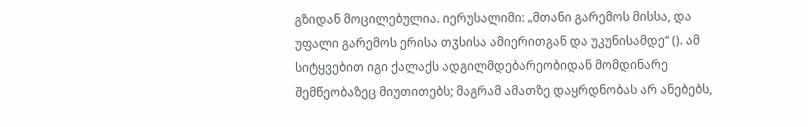გზიდან მოცილებულია. იერუსალიმი: „მთანი გარემოს მისსა, და უფალი გარემოს ერისა თჳსისა ამიერითგან და უკუნისამდე“ (). ამ სიტყვებით იგი ქალაქს ადგილმდებარეობიდან მომდინარე შემწეობაზეც მიუთითებს; მაგრამ ამათზე დაყრდნობას არ ანებებს,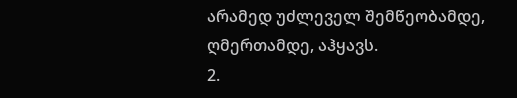არამედ უძლეველ შემწეობამდე, ღმერთამდე, აჰყავს.
2.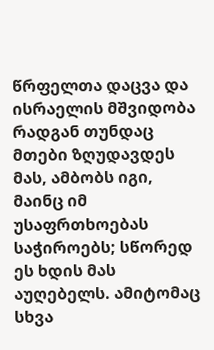წრფელთა დაცვა და ისრაელის მშვიდობა
რადგან თუნდაც მთები ზღუდავდეს მას, ამბობს იგი, მაინც იმ უსაფრთხოებას საჭიროებს; სწორედ ეს ხდის მას აუღებელს. ამიტომაც სხვა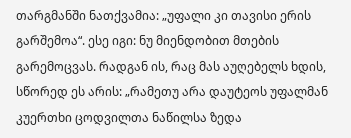თარგმანში ნათქვამია: „უფალი კი თავისი ერის გარშემოა“. ესე იგი: ნუ მიენდობით მთების გარემოცვას. რადგან ის, რაც მას აუღებელს ხდის, სწორედ ეს არის: „რამეთუ არა დაუტეოს უფალმან კუერთხი ცოდვილთა ნაწილსა ზედა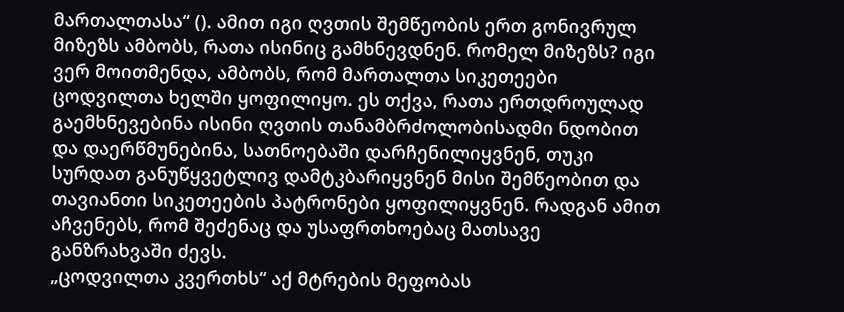მართალთასა“ (). ამით იგი ღვთის შემწეობის ერთ გონივრულ მიზეზს ამბობს, რათა ისინიც გამხნევდნენ. რომელ მიზეზს? იგი ვერ მოითმენდა, ამბობს, რომ მართალთა სიკეთეები ცოდვილთა ხელში ყოფილიყო. ეს თქვა, რათა ერთდროულად გაემხნევებინა ისინი ღვთის თანამბრძოლობისადმი ნდობით და დაერწმუნებინა, სათნოებაში დარჩენილიყვნენ, თუკი სურდათ განუწყვეტლივ დამტკბარიყვნენ მისი შემწეობით და თავიანთი სიკეთეების პატრონები ყოფილიყვნენ. რადგან ამით აჩვენებს, რომ შეძენაც და უსაფრთხოებაც მათსავე განზრახვაში ძევს.
„ცოდვილთა კვერთხს“ აქ მტრების მეფობას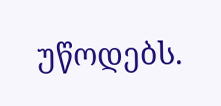უწოდებს.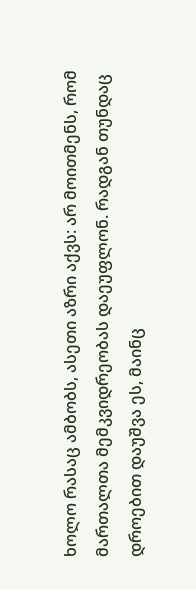ხოლო რასაც ამბობს, ასეთი აზრი აქვს: არ მოითმენს, რომ მართალთა მემკვიდრეობას დაეუფლონ. რადგან თუნდაც დროებით დაუშვა ეს, მაინც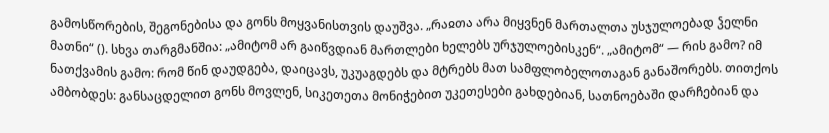გამოსწორების, შეგონებისა და გონს მოყვანისთვის დაუშვა. „რაჲთა არა მიყვნენ მართალთა უსჯულოებად ჴელნი მათნი“ (). სხვა თარგმანშია: „ამიტომ არ გაიწვდიან მართლები ხელებს ურჯულოებისკენ“. „ამიტომ“ — რის გამო? იმ ნათქვამის გამო: რომ წინ დაუდგება, დაიცავს, უკუაგდებს და მტრებს მათ სამფლობელოთაგან განაშორებს. თითქოს ამბობდეს: განსაცდელით გონს მოვლენ, სიკეთეთა მონიჭებით უკეთესები გახდებიან, სათნოებაში დარჩებიან და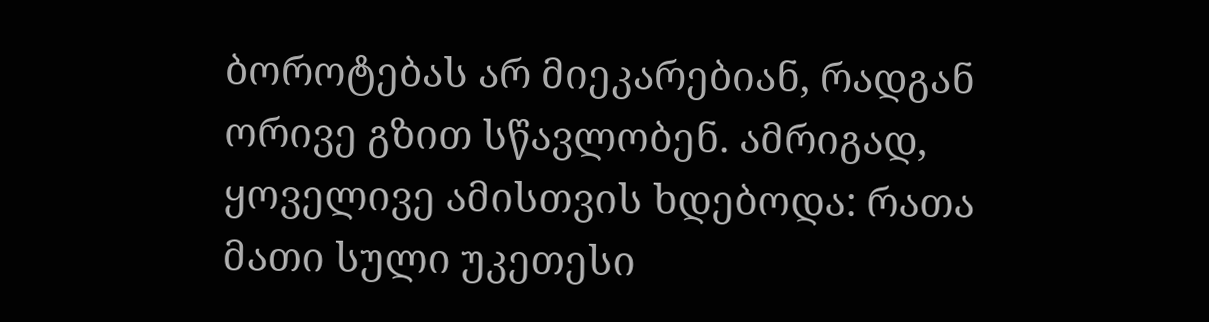ბოროტებას არ მიეკარებიან, რადგან ორივე გზით სწავლობენ. ამრიგად, ყოველივე ამისთვის ხდებოდა: რათა მათი სული უკეთესი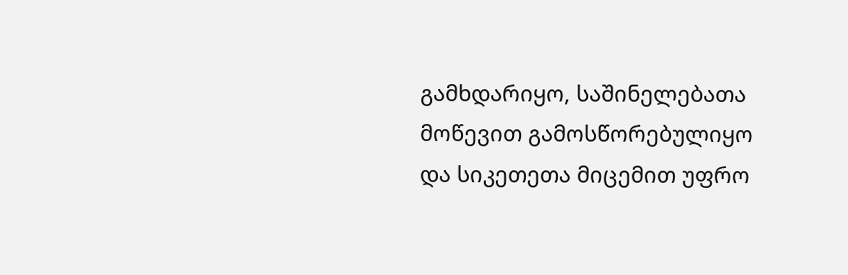გამხდარიყო, საშინელებათა მოწევით გამოსწორებულიყო და სიკეთეთა მიცემით უფრო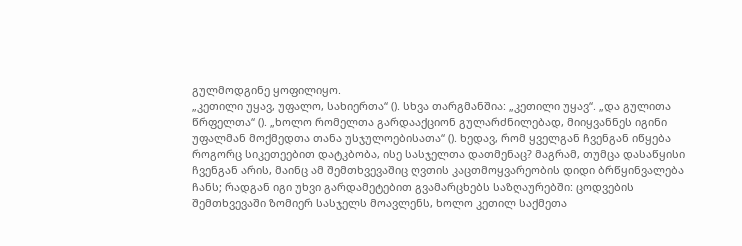გულმოდგინე ყოფილიყო.
„კეთილი უყავ, უფალო, სახიერთა“ (). სხვა თარგმანშია: „კეთილი უყავ“. „და გულითა წრფელთა“ (). „ხოლო რომელთა გარდააქციონ გულარძნილებად, მიიყვანნეს იგინი უფალმან მოქმედთა თანა უსჯულოებისათა“ (). ხედავ, რომ ყველგან ჩვენგან იწყება როგორც სიკეთეებით დატკბობა, ისე სასჯელთა დათმენაც? მაგრამ, თუმცა დასაწყისი ჩვენგან არის, მაინც ამ შემთხვევაშიც ღვთის კაცთმოყვარეობის დიდი ბრწყინვალება ჩანს; რადგან იგი უხვი გარდამეტებით გვამარცხებს საზღაურებში: ცოდვების შემთხვევაში ზომიერ სასჯელს მოავლენს, ხოლო კეთილ საქმეთა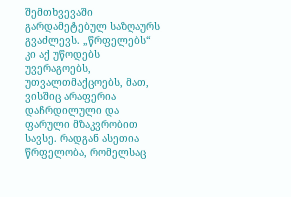შემთხვევაში გარდამეტებულ საზღაურს გვაძლევს. „წრფელებს“ კი აქ უწოდებს უვერაგოებს, უთვალთმაქცოებს, მათ, ვისშიც არაფერია დაჩრდილული და ფარული მზაკვრობით სავსე. რადგან ასეთია წრფელობა, რომელსაც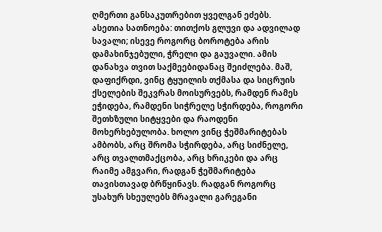ღმერთი განსაკუთრებით ყველგან ეძებს.
ასეთია სათნოება: თითქოს გლუვი და ადვილად სავალი; ისევე როგორც ბოროტება არის დამახინჯებული, ჭრელი და გაუვალი. ამის დანახვა თვით საქმეებიდანაც შეიძლება. მაშ, დაფიქრდი, ვინც ტყუილის თქმასა და სიცრუის ქსელების შეკვრას მოისურვებს, რამდენ რამეს ეჭიდება, რამდენი სიჭრელე სჭირდება, როგორი შეთხზული სიტყვები და რაოდენი მოხერხებულობა. ხოლო ვინც ჭეშმარიტებას ამბობს, არც შრომა სჭირდება, არც სიძნელე, არც თვალთმაქცობა, არც ხრიკები და არც რაიმე ამგვარი, რადგან ჭეშმარიტება თავისთავად ბრწყინავს. რადგან როგორც უსახურ სხეულებს მრავალი გარეგანი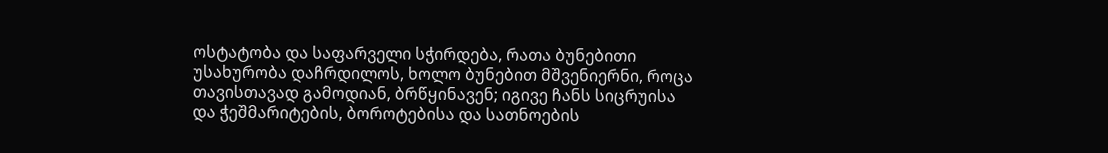ოსტატობა და საფარველი სჭირდება, რათა ბუნებითი უსახურობა დაჩრდილოს, ხოლო ბუნებით მშვენიერნი, როცა თავისთავად გამოდიან, ბრწყინავენ; იგივე ჩანს სიცრუისა და ჭეშმარიტების, ბოროტებისა და სათნოების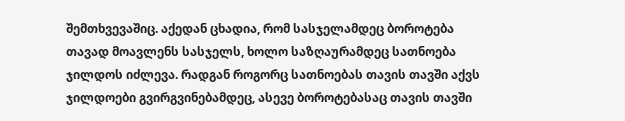შემთხვევაშიც. აქედან ცხადია, რომ სასჯელამდეც ბოროტება თავად მოავლენს სასჯელს, ხოლო საზღაურამდეც სათნოება ჯილდოს იძლევა. რადგან როგორც სათნოებას თავის თავში აქვს ჯილდოები გვირგვინებამდეც, ასევე ბოროტებასაც თავის თავში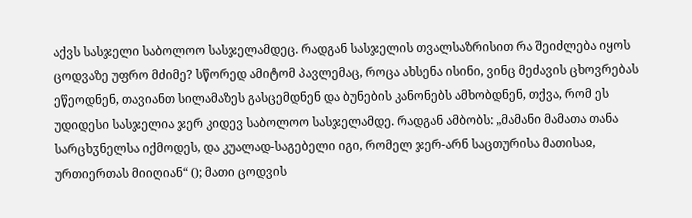აქვს სასჯელი საბოლოო სასჯელამდეც. რადგან სასჯელის თვალსაზრისით რა შეიძლება იყოს ცოდვაზე უფრო მძიმე? სწორედ ამიტომ პავლემაც, როცა ახსენა ისინი, ვინც მეძავის ცხოვრებას ეწეოდნენ, თავიანთ სილამაზეს გასცემდნენ და ბუნების კანონებს ამხობდნენ, თქვა, რომ ეს უდიდესი სასჯელია ჯერ კიდევ საბოლოო სასჯელამდე. რადგან ამბობს: „მამანი მამათა თანა სარცხჳნელსა იქმოდეს, და კუალად-საგებელი იგი, რომელ ჯერ-არნ საცთურისა მათისაჲ, ურთიერთას მიიღიან“ (); მათი ცოდვის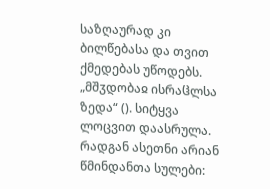საზღაურად კი ბილწებასა და თვით ქმედებას უწოდებს.
„მშჳდობაჲ ისრაჱლსა ზედა“ (). სიტყვა ლოცვით დაასრულა. რადგან ასეთნი არიან წმინდანთა სულები: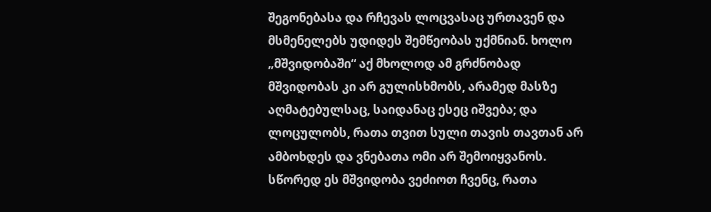შეგონებასა და რჩევას ლოცვასაც ურთავენ და მსმენელებს უდიდეს შემწეობას უქმნიან. ხოლო „მშვიდობაში“ აქ მხოლოდ ამ გრძნობად მშვიდობას კი არ გულისხმობს, არამედ მასზე აღმატებულსაც, საიდანაც ესეც იშვება; და ლოცულობს, რათა თვით სული თავის თავთან არ ამბოხდეს და ვნებათა ომი არ შემოიყვანოს. სწორედ ეს მშვიდობა ვეძიოთ ჩვენც, რათა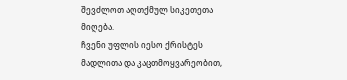შევძლოთ აღთქმულ სიკეთეთა მიღება.
ჩვენი უფლის იესო ქრისტეს მადლითა და კაცთმოყვარეობით,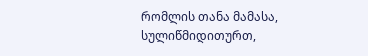რომლის თანა მამასა, სულიწმიდითურთ,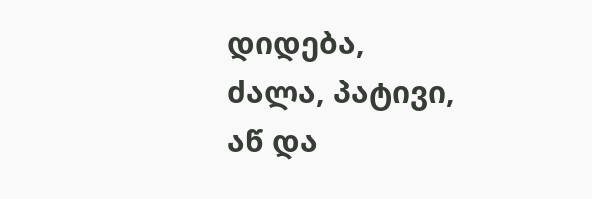დიდება, ძალა, პატივი, აწ და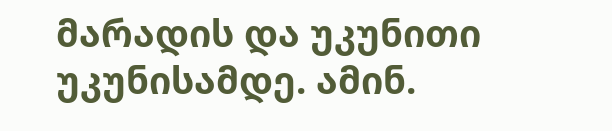მარადის და უკუნითი უკუნისამდე. ამინ.